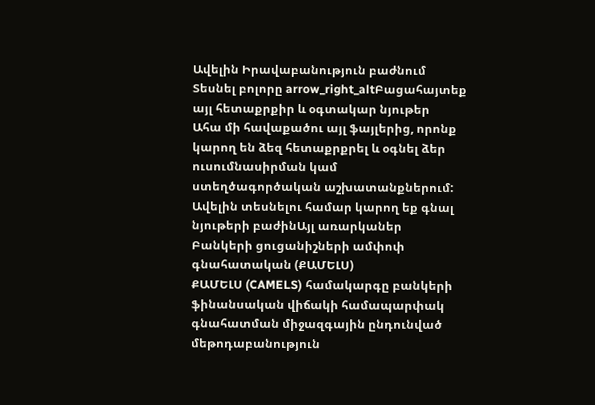Ավելին Իրավաբանություն բաժնում
Տեսնել բոլորը arrow_right_altԲացահայտեք այլ հետաքրքիր և օգտակար նյութեր
Ահա մի հավաքածու այլ ֆայլերից, որոնք կարող են ձեզ հետաքրքրել և օգնել ձեր ուսումնասիրման կամ ստեղծագործական աշխատանքներում: Ավելին տեսնելու համար կարող եք գնալ նյութերի բաժինԱյլ առարկաներ
Բանկերի ցուցանիշների ամփոփ գնահատական (ՔԱՄԵԼՍ)
ՔԱՄԵԼՍ (CAMELS) համակարգը բանկերի ֆինանսական վիճակի համապարփակ գնահատման միջազգային ընդունված մեթոդաբանություն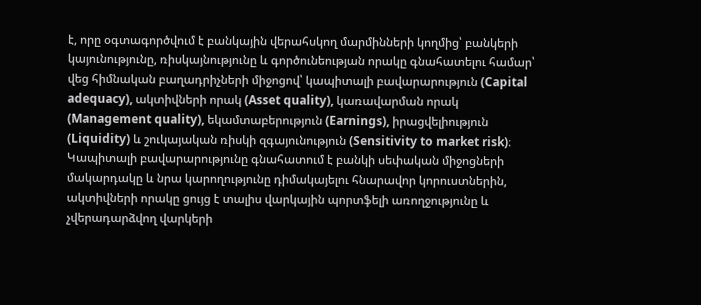է, որը օգտագործվում է բանկային վերահսկող մարմինների կողմից՝ բանկերի կայունությունը, ռիսկայնությունը և գործունեության որակը գնահատելու համար՝ վեց հիմնական բաղադրիչների միջոցով՝ կապիտալի բավարարություն (Capital adequacy), ակտիվների որակ (Asset quality), կառավարման որակ (Management quality), եկամտաբերություն (Earnings), իրացվելիություն (Liquidity) և շուկայական ռիսկի զգայունություն (Sensitivity to market risk)։ Կապիտալի բավարարությունը գնահատում է բանկի սեփական միջոցների մակարդակը և նրա կարողությունը դիմակայելու հնարավոր կորուստներին, ակտիվների որակը ցույց է տալիս վարկային պորտֆելի առողջությունը և չվերադարձվող վարկերի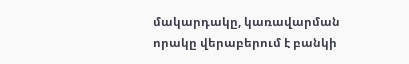մակարդակը, կառավարման որակը վերաբերում է բանկի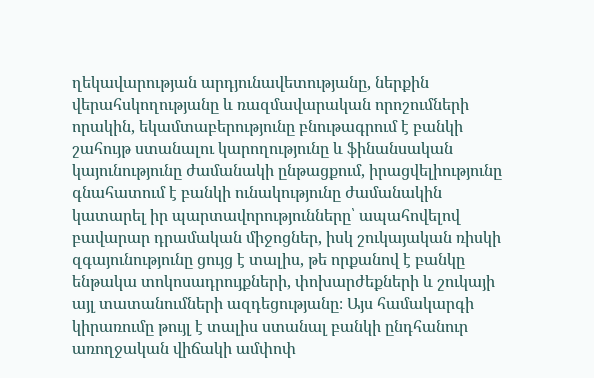ղեկավարության արդյունավետությանը, ներքին վերահսկողությանը և ռազմավարական որոշումների որակին, եկամտաբերությունը բնութագրում է բանկի շահույթ ստանալու կարողությունը և ֆինանսական կայունությունը ժամանակի ընթացքում, իրացվելիությունը գնահատում է բանկի ունակությունը ժամանակին կատարել իր պարտավորությունները՝ ապահովելով բավարար դրամական միջոցներ, իսկ շուկայական ռիսկի զգայունությունը ցույց է տալիս, թե որքանով է բանկը ենթակա տոկոսադրույքների, փոխարժեքների և շուկայի այլ տատանումների ազդեցությանը։ Այս համակարգի կիրառումը թույլ է տալիս ստանալ բանկի ընդհանուր առողջական վիճակի ամփոփ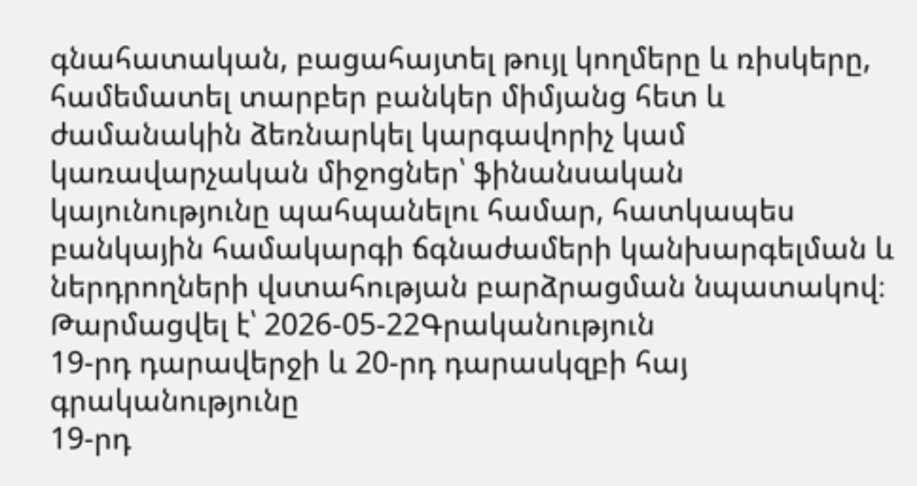գնահատական, բացահայտել թույլ կողմերը և ռիսկերը, համեմատել տարբեր բանկեր միմյանց հետ և ժամանակին ձեռնարկել կարգավորիչ կամ կառավարչական միջոցներ՝ ֆինանսական կայունությունը պահպանելու համար, հատկապես բանկային համակարգի ճգնաժամերի կանխարգելման և ներդրողների վստահության բարձրացման նպատակով։
Թարմացվել է՝ 2026-05-22Գրականություն
19-րդ դարավերջի և 20-րդ դարասկզբի հայ գրականությունը
19-րդ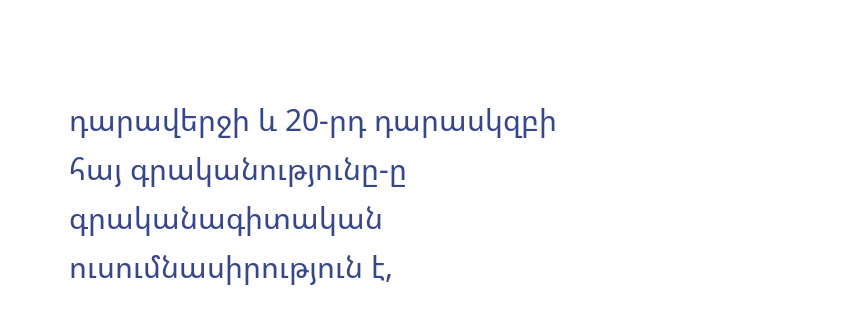դարավերջի և 20-րդ դարասկզբի հայ գրականությունը-ը գրականագիտական ուսումնասիրություն է,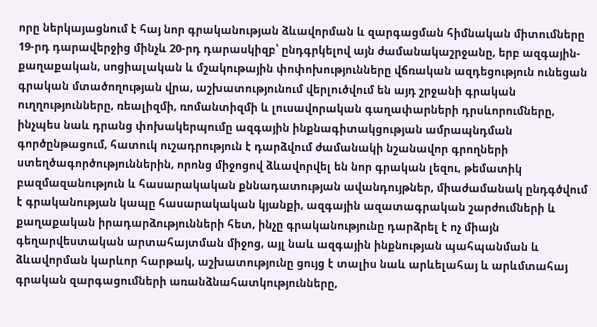որը ներկայացնում է հայ նոր գրականության ձևավորման և զարգացման հիմնական միտումները 19-րդ դարավերջից մինչև 20-րդ դարասկիզբ՝ ընդգրկելով այն ժամանակաշրջանը, երբ ազգային-քաղաքական, սոցիալական և մշակութային փոփոխությունները վճռական ազդեցություն ունեցան գրական մտածողության վրա, աշխատությունում վերլուծվում են այդ շրջանի գրական ուղղությունները, ռեալիզմի, ռոմանտիզմի և լուսավորական գաղափարների դրսևորումները, ինչպես նաև դրանց փոխակերպումը ազգային ինքնագիտակցության ամրապնդման գործընթացում, հատուկ ուշադրություն է դարձվում ժամանակի նշանավոր գրողների ստեղծագործություններին, որոնց միջոցով ձևավորվել են նոր գրական լեզու, թեմատիկ բազմազանություն և հասարակական քննադատության ավանդույթներ, միաժամանակ ընդգծվում է գրականության կապը հասարակական կյանքի, ազգային ազատագրական շարժումների և քաղաքական իրադարձությունների հետ, ինչը գրականությունը դարձրել է ոչ միայն գեղարվեստական արտահայտման միջոց, այլ նաև ազգային ինքնության պահպանման և ձևավորման կարևոր հարթակ, աշխատությունը ցույց է տալիս նաև արևելահայ և արևմտահայ գրական զարգացումների առանձնահատկությունները,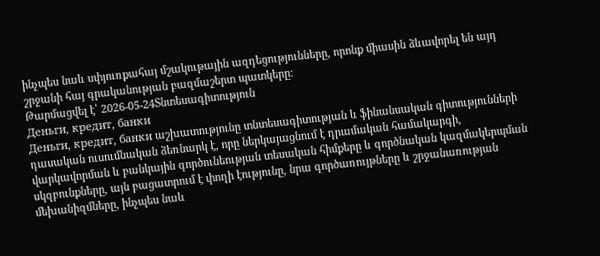ինչպես նաև սփյուռքահայ մշակութային ազդեցությունները, որոնք միասին ձևավորել են այդ շրջանի հայ գրականության բազմաշերտ պատկերը։
Թարմացվել է՝ 2026-05-24Տնտեսագիտություն
Деньги, кредит, банки
Деньги, кредит, банки աշխատությունը տնտեսագիտության և ֆինանսական գիտությունների դասական ուսումնական ձեռնարկ է, որը ներկայացնում է դրամական համակարգի, վարկավորման և բանկային գործունեության տեսական հիմքերը և գործնական կազմակերպման սկզբունքները, այն բացատրում է փողի էությունը, նրա գործառույթները և շրջանառության մեխանիզմները, ինչպես նաև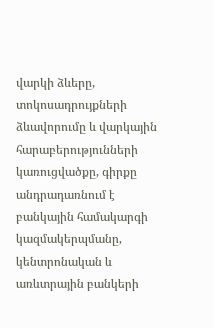վարկի ձևերը, տոկոսադրույքների ձևավորումը և վարկային հարաբերությունների կառուցվածքը, գիրքը անդրադառնում է բանկային համակարգի կազմակերպմանը, կենտրոնական և առևտրային բանկերի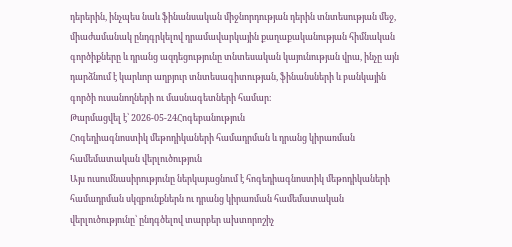դերերին, ինչպես նաև ֆինանսական միջնորդության դերին տնտեսության մեջ, միաժամանակ ընդգրկելով դրամավարկային քաղաքականության հիմնական գործիքները և դրանց ազդեցությունը տնտեսական կայունության վրա, ինչը այն դարձնում է կարևոր աղբյուր տնտեսագիտության, ֆինանսների և բանկային գործի ուսանողների ու մասնագետների համար։
Թարմացվել է՝ 2026-05-24Հոգեբանություն
Հոգեդիագնոստիկ մեթոդիկաների համադրման և դրանց կիրառման համեմատական վերլուծություն
Այս ուսումնասիրությունը ներկայացնում է հոգեդիագնոստիկ մեթոդիկաների համադրման սկզբունքներն ու դրանց կիրառման համեմատական վերլուծությունը՝ ընդգծելով տարբեր ախտորոշիչ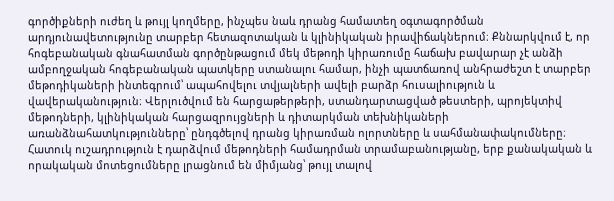գործիքների ուժեղ և թույլ կողմերը, ինչպես նաև դրանց համատեղ օգտագործման արդյունավետությունը տարբեր հետազոտական և կլինիկական իրավիճակներում։ Քննարկվում է, որ հոգեբանական գնահատման գործընթացում մեկ մեթոդի կիրառումը հաճախ բավարար չէ անձի ամբողջական հոգեբանական պատկերը ստանալու համար, ինչի պատճառով անհրաժեշտ է տարբեր մեթոդիկաների ինտեգրում՝ ապահովելու տվյալների ավելի բարձր հուսալիություն և վավերականություն։ Վերլուծվում են հարցաթերթերի, ստանդարտացված թեստերի, պրոյեկտիվ մեթոդների, կլինիկական հարցազրույցների և դիտարկման տեխնիկաների առանձնահատկությունները՝ ընդգծելով դրանց կիրառման ոլորտները և սահմանափակումները։ Հատուկ ուշադրություն է դարձվում մեթոդների համադրման տրամաբանությանը, երբ քանակական և որակական մոտեցումները լրացնում են միմյանց՝ թույլ տալով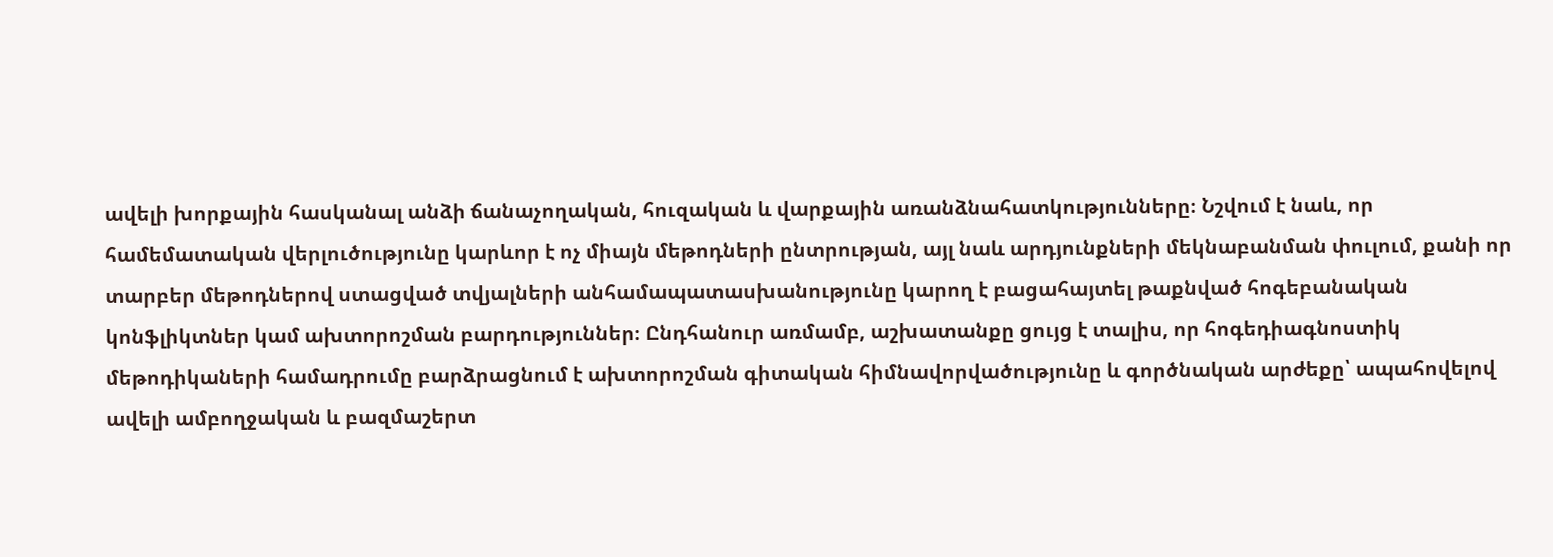ավելի խորքային հասկանալ անձի ճանաչողական, հուզական և վարքային առանձնահատկությունները։ Նշվում է նաև, որ համեմատական վերլուծությունը կարևոր է ոչ միայն մեթոդների ընտրության, այլ նաև արդյունքների մեկնաբանման փուլում, քանի որ տարբեր մեթոդներով ստացված տվյալների անհամապատասխանությունը կարող է բացահայտել թաքնված հոգեբանական կոնֆլիկտներ կամ ախտորոշման բարդություններ։ Ընդհանուր առմամբ, աշխատանքը ցույց է տալիս, որ հոգեդիագնոստիկ մեթոդիկաների համադրումը բարձրացնում է ախտորոշման գիտական հիմնավորվածությունը և գործնական արժեքը՝ ապահովելով ավելի ամբողջական և բազմաշերտ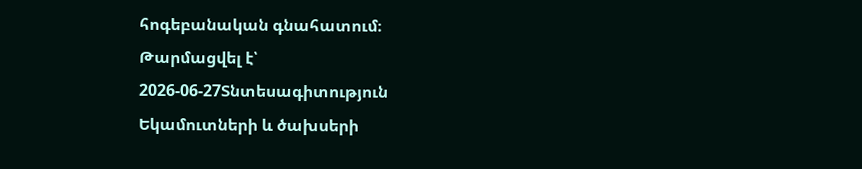հոգեբանական գնահատում։
Թարմացվել է՝ 2026-06-27Տնտեսագիտություն
Եկամուտների և ծախսերի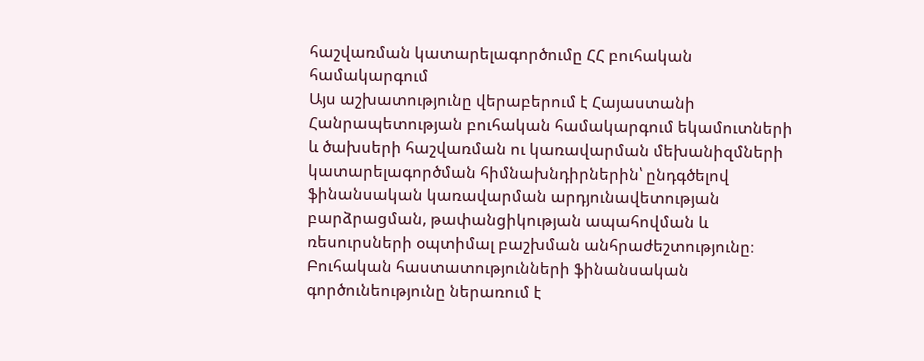հաշվառման կատարելագործումը ՀՀ բուհական համակարգում
Այս աշխատությունը վերաբերում է Հայաստանի Հանրապետության բուհական համակարգում եկամուտների և ծախսերի հաշվառման ու կառավարման մեխանիզմների կատարելագործման հիմնախնդիրներին՝ ընդգծելով ֆինանսական կառավարման արդյունավետության բարձրացման, թափանցիկության ապահովման և ռեսուրսների օպտիմալ բաշխման անհրաժեշտությունը։ Բուհական հաստատությունների ֆինանսական գործունեությունը ներառում է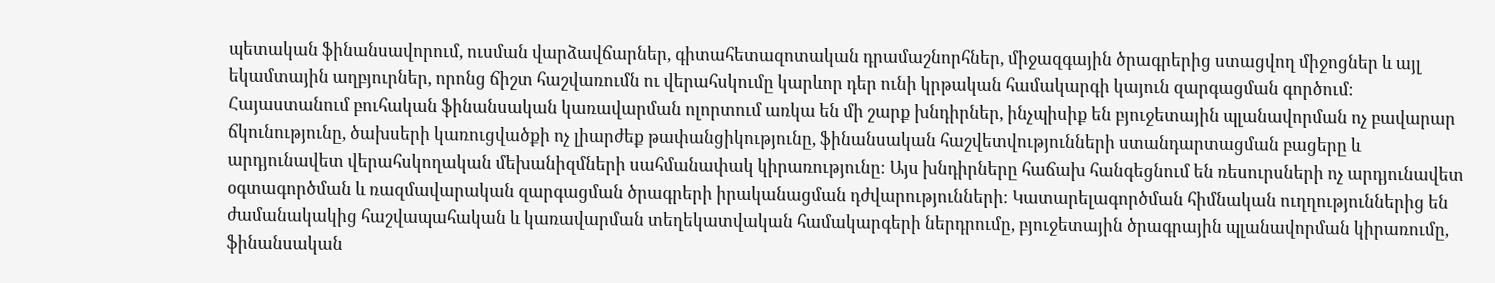պետական ֆինանսավորում, ուսման վարձավճարներ, գիտահետազոտական դրամաշնորհներ, միջազգային ծրագրերից ստացվող միջոցներ և այլ եկամտային աղբյուրներ, որոնց ճիշտ հաշվառումն ու վերահսկումը կարևոր դեր ունի կրթական համակարգի կայուն զարգացման գործում։ Հայաստանում բուհական ֆինանսական կառավարման ոլորտում առկա են մի շարք խնդիրներ, ինչպիսիք են բյուջետային պլանավորման ոչ բավարար ճկունությունը, ծախսերի կառուցվածքի ոչ լիարժեք թափանցիկությունը, ֆինանսական հաշվետվությունների ստանդարտացման բացերը և արդյունավետ վերահսկողական մեխանիզմների սահմանափակ կիրառությունը։ Այս խնդիրները հաճախ հանգեցնում են ռեսուրսների ոչ արդյունավետ օգտագործման և ռազմավարական զարգացման ծրագրերի իրականացման դժվարությունների։ Կատարելագործման հիմնական ուղղություններից են ժամանակակից հաշվապահական և կառավարման տեղեկատվական համակարգերի ներդրումը, բյուջետային ծրագրային պլանավորման կիրառումը, ֆինանսական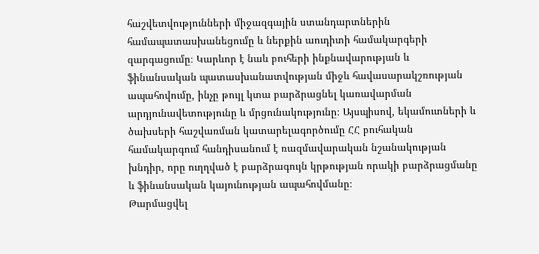հաշվետվությունների միջազգային ստանդարտներին համապատասխանեցումը և ներքին աուդիտի համակարգերի զարգացումը։ Կարևոր է նաև բուհերի ինքնավարության և ֆինանսական պատասխանատվության միջև հավասարակշռության ապահովումը, ինչը թույլ կտա բարձրացնել կառավարման արդյունավետությունը և մրցունակությունը։ Այսպիսով, եկամուտների և ծախսերի հաշվառման կատարելագործումը ՀՀ բուհական համակարգում հանդիսանում է ռազմավարական նշանակության խնդիր, որը ուղղված է բարձրագույն կրթության որակի բարձրացմանը և ֆինանսական կայունության ապահովմանը։
Թարմացվել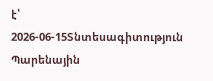է՝ 2026-06-15Տնտեսագիտություն
Պարենային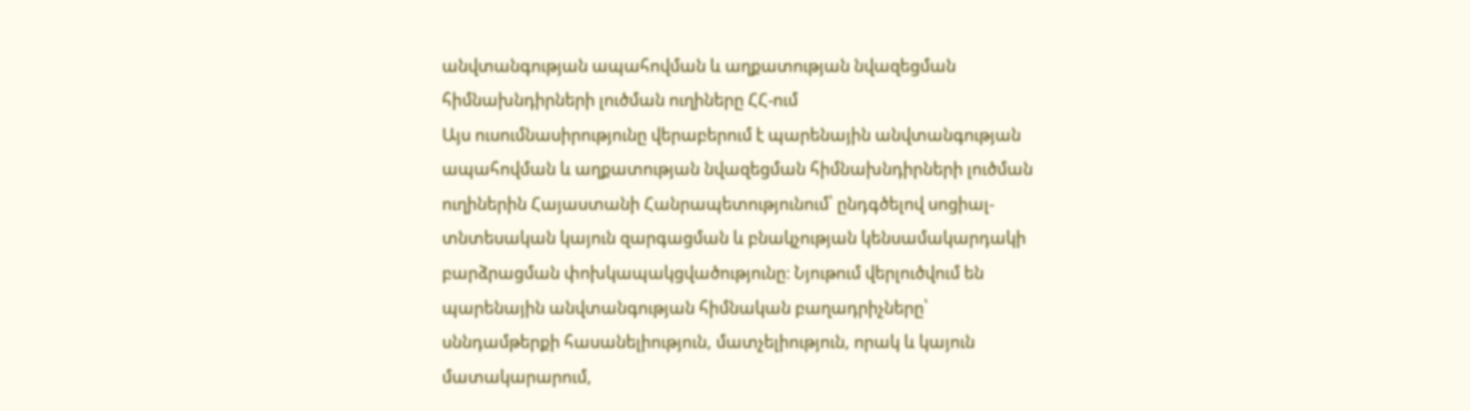անվտանգության ապահովման և աղքատության նվազեցման հիմնախնդիրների լուծման ուղիները ՀՀ-ում
Այս ուսումնասիրությունը վերաբերում է պարենային անվտանգության ապահովման և աղքատության նվազեցման հիմնախնդիրների լուծման ուղիներին Հայաստանի Հանրապետությունում՝ ընդգծելով սոցիալ-տնտեսական կայուն զարգացման և բնակչության կենսամակարդակի բարձրացման փոխկապակցվածությունը։ Նյութում վերլուծվում են պարենային անվտանգության հիմնական բաղադրիչները՝ սննդամթերքի հասանելիություն, մատչելիություն, որակ և կայուն մատակարարում,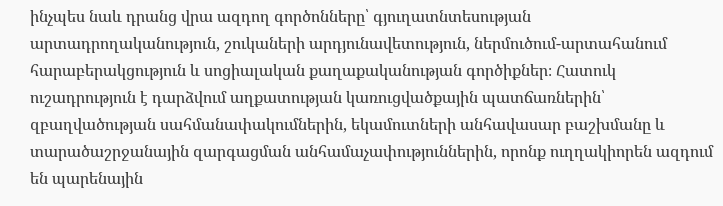ինչպես նաև դրանց վրա ազդող գործոնները՝ գյուղատնտեսության արտադրողականություն, շուկաների արդյունավետություն, ներմուծում-արտահանում հարաբերակցություն և սոցիալական քաղաքականության գործիքներ։ Հատուկ ուշադրություն է դարձվում աղքատության կառուցվածքային պատճառներին՝ զբաղվածության սահմանափակումներին, եկամուտների անհավասար բաշխմանը և տարածաշրջանային զարգացման անհամաչափություններին, որոնք ուղղակիորեն ազդում են պարենային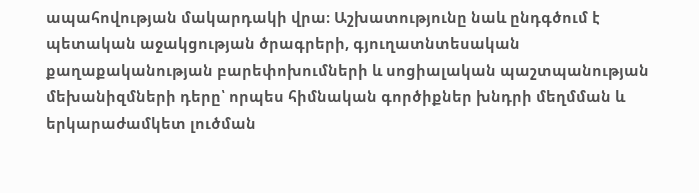ապահովության մակարդակի վրա։ Աշխատությունը նաև ընդգծում է պետական աջակցության ծրագրերի, գյուղատնտեսական քաղաքականության բարեփոխումների և սոցիալական պաշտպանության մեխանիզմների դերը՝ որպես հիմնական գործիքներ խնդրի մեղմման և երկարաժամկետ լուծման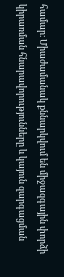համար։ Միաժամանակ քննարկվում են միջազգային փորձի կիրառման հնարավորությունները և կայուն զարգացման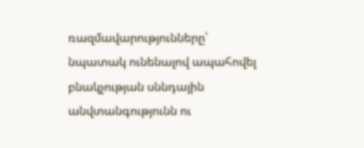ռազմավարությունները՝ նպատակ ունենալով ապահովել բնակչության սննդային անվտանգությունն ու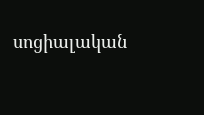սոցիալական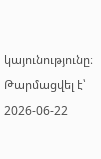կայունությունը։
Թարմացվել է՝ 2026-06-22